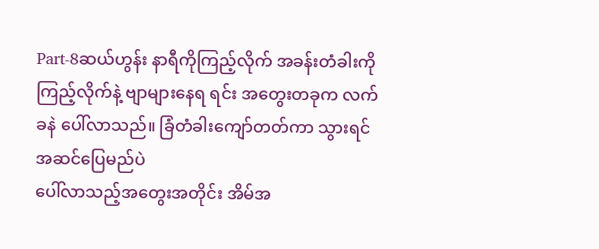Part-8ဆယ်ဟွန်း နာရီကိုကြည့်လိုက် အခန်းတံခါးကိုကြည့်လိုက်နဲ့ ဗျာများနေရ ရင်း အတွေးတခုက လက်ခနဲ ပေါ်လာသည်။ ခြံတံခါးကျော်တတ်ကာ သွားရင်အဆင်ပြေမည်ပဲ
ပေါ်လာသည့်အတွေးအတိုင်း အိမ်အ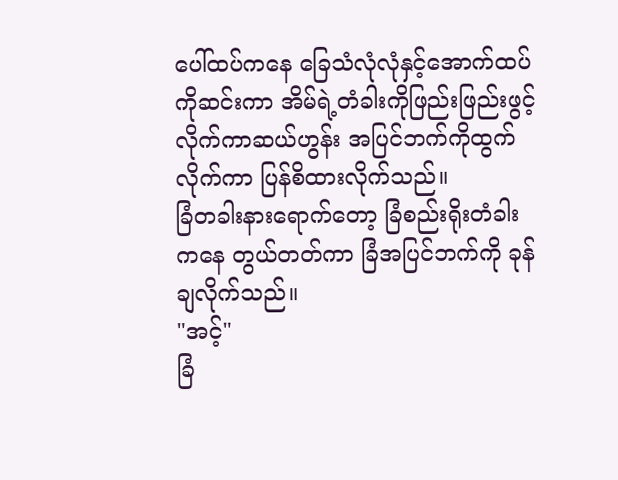ပေါ်ထပ်ကနေ ခြေသံလုံလုံနှင့်အောက်ထပ်ကိုဆင်းကာ အိမ်ရဲ့တံခါးကိုဖြည်းဖြည်းဖွင့်လိုက်ကာဆယ်ဟွန်း အပြင်ဘက်ကိုထွက်လိုက်ကာ ပြန်စိထားလိုက်သည်။
ခြံတခါးနားရောက်တော့ ခြံစည်းရိုးတံခါးကနေ တွယ်တတ်ကာ ခြံအပြင်ဘက်ကို ခုန်ချလိုက်သည်။
"အင့်"
ခြံ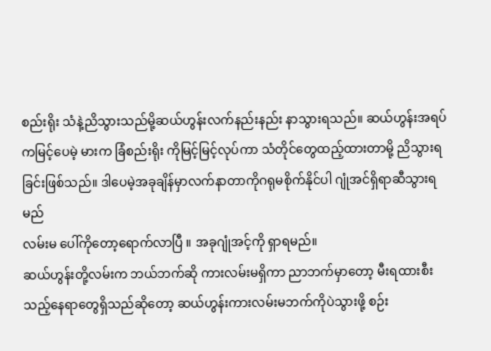စည်းရိုး သံနဲ့ညိသွားသည်မို့ဆယ်ဟွန်းလက်နည်းနည်း နာသွားရသည်။ ဆယ်ဟွန်းအရပ်ကမြင့်ပေမဲ့ မားက ခြံစည်းရိုး ကိုမြင့်မြင့်လုပ်ကာ သံတိုင်တွေထည့်ထားတာမို့ ညိသွားရခြင်းဖြစ်သည်။ ဒါပေမဲ့အခုချိန်မှာလက်နာတာကိုဂရုမစိုက်နိုင်ပါ ဂျုံအင်ရှိရာဆီသွားရမည်
လမ်းမ ပေါ်ကိုတော့ရောက်လာပြီ ။ အခုဂျုံအင့်ကို ရှာရမည်။
ဆယ်ဟွန်းတို့လမ်းက ဘယ်ဘက်ဆို ကားလမ်းမရှိကာ ညာဘက်မှာတော့ မီးရထားစီးသည့်နေရာတွေရှိသည်ဆိုတော့ ဆယ်ဟွန်းကားလမ်းမဘက်ကိုပဲသွားဖို့ စဉ်း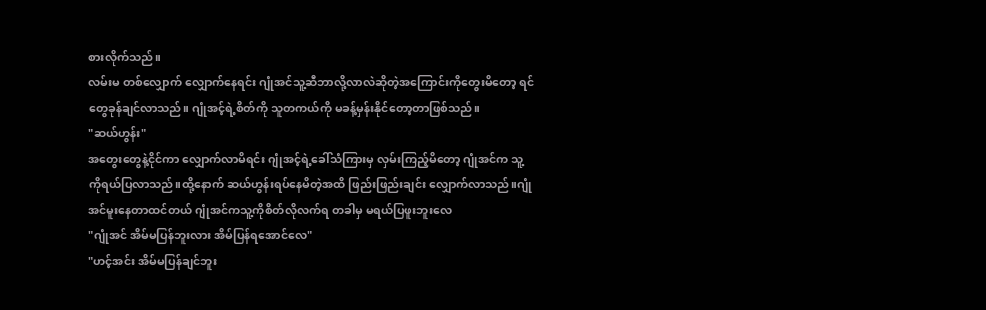စားလိုက်သည်။
လမ်းမ တစ်လျှောက် လျှောက်နေရင်း ဂျုံအင်သူ့ဆီဘာလို့လာလဲဆိုတဲ့အကြောင်းကိုတွေးမိတော့ ရင်တွေခုန်ချင်လာသည်။ ဂျုံအင့်ရဲ့စိတ်ကို သူတကယ်ကို မခန့်မှန်းနိုင်တော့တာဖြစ်သည်။
"ဆယ်ဟွန်း"
အတွေးတွေနဲ့ငိုင်ကာ လျှောက်လာမိရင်း ဂျုံအင့်ရဲ့ခေါ်သံကြားမှ လှမ်းကြည့်မိတော့ ဂျုံအင်က သူ့ကိုရယ်ပြလာသည်။ထို့နောက် ဆယ်ဟွန်းရပ်နေမိတဲ့အထိ ဖြည်းဖြည်းချင်း လျှောက်လာသည်။ဂျုံအင်မူးနေတာထင်တယ် ဂျုံအင်ကသူ့ကိုစိတ်လိုလက်ရ တခါမှ မရယ်ပြဖူးဘူးလေ
"ဂျုံအင် အိမ်မပြန်ဘူးလား အိမ်ပြန်ရအောင်လေ"
"ဟင့်အင်း အိမ်မပြန်ချင်ဘူး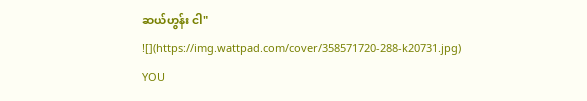ဆယ်ဟွန်း ငါ"
![](https://img.wattpad.com/cover/358571720-288-k20731.jpg)
YOU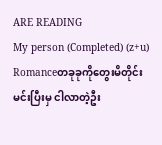ARE READING
My person (Completed) (z+u)
Romanceတခုခုကိုတွေးမိတိုင်း မင်းပြီးမှ ငါလာတဲ့ဦး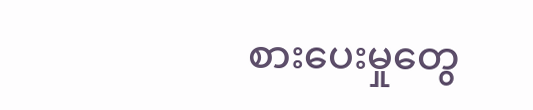စားပေးမှုတွေ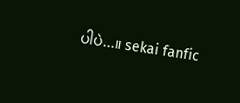ပါပဲ...။ sekai fanfic